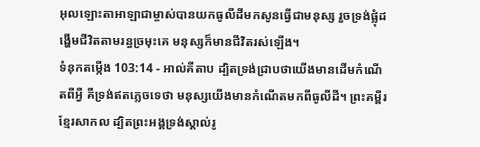អុលឡោះតាអាឡាជាម្ចាស់បានយកធូលីដីមកសូនធ្វើជាមនុស្ស រួចទ្រង់ផ្លុំដង្ហើមជីវិតតាមរន្ធច្រមុះគេ មនុស្សក៏មានជីវិតរស់ឡើង។
ទំនុកតម្កើង 103:14 - អាល់គីតាប ដ្បិតទ្រង់ជ្រាបថាយើងមានដើមកំណើតពីអ្វី គឺទ្រង់ឥតភ្លេចទេថា មនុស្សយើងមានកំណើតមកពីធូលីដី។ ព្រះគម្ពីរខ្មែរសាកល ដ្បិតព្រះអង្គទ្រង់ស្គាល់រូ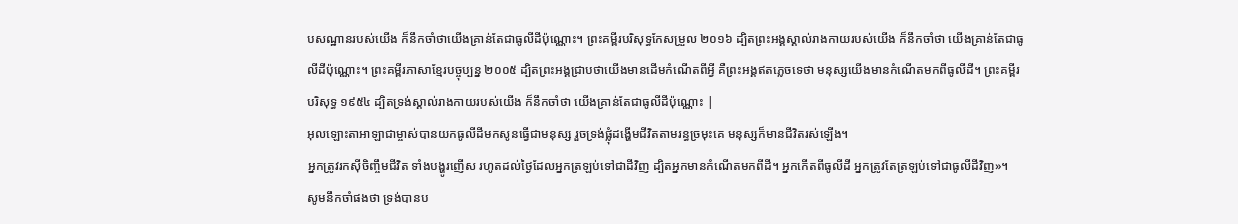បសណ្ឋានរបស់យើង ក៏នឹកចាំថាយើងគ្រាន់តែជាធូលីដីប៉ុណ្ណោះ។ ព្រះគម្ពីរបរិសុទ្ធកែសម្រួល ២០១៦ ដ្បិតព្រះអង្គស្គាល់រាងកាយរបស់យើង ក៏នឹកចាំថា យើងគ្រាន់តែជាធូលីដីប៉ុណ្ណោះ។ ព្រះគម្ពីរភាសាខ្មែរបច្ចុប្បន្ន ២០០៥ ដ្បិតព្រះអង្គជ្រាបថាយើងមានដើមកំណើតពីអ្វី គឺព្រះអង្គឥតភ្លេចទេថា មនុស្សយើងមានកំណើតមកពីធូលីដី។ ព្រះគម្ពីរបរិសុទ្ធ ១៩៥៤ ដ្បិតទ្រង់ស្គាល់រាងកាយរបស់យើង ក៏នឹកចាំថា យើងគ្រាន់តែជាធូលីដីប៉ុណ្ណោះ |
អុលឡោះតាអាឡាជាម្ចាស់បានយកធូលីដីមកសូនធ្វើជាមនុស្ស រួចទ្រង់ផ្លុំដង្ហើមជីវិតតាមរន្ធច្រមុះគេ មនុស្សក៏មានជីវិតរស់ឡើង។
អ្នកត្រូវរកស៊ីចិញ្ចឹមជីវិត ទាំងបង្ហូរញើស រហូតដល់ថ្ងៃដែលអ្នកត្រឡប់ទៅជាដីវិញ ដ្បិតអ្នកមានកំណើតមកពីដី។ អ្នកកើតពីធូលីដី អ្នកត្រូវតែត្រឡប់ទៅជាធូលីដីវិញ»។
សូមនឹកចាំផងថា ទ្រង់បានប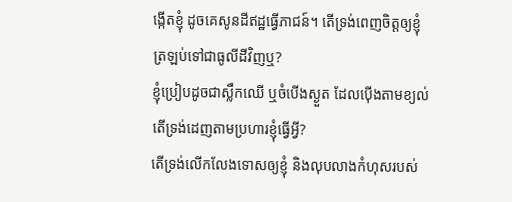ង្កើតខ្ញុំ ដូចគេសូនដីឥដ្ឋធ្វើភាជន៍។ តើទ្រង់ពេញចិត្តឲ្យខ្ញុំ ត្រឡប់ទៅជាធូលីដីវិញឬ?
ខ្ញុំប្រៀបដូចជាស្លឹកឈើ ឬចំបើងស្ងួត ដែលប៉ើងតាមខ្យល់ តើទ្រង់ដេញតាមប្រហារខ្ញុំធ្វើអ្វី?
តើទ្រង់លើកលែងទោសឲ្យខ្ញុំ និងលុបលាងកំហុសរបស់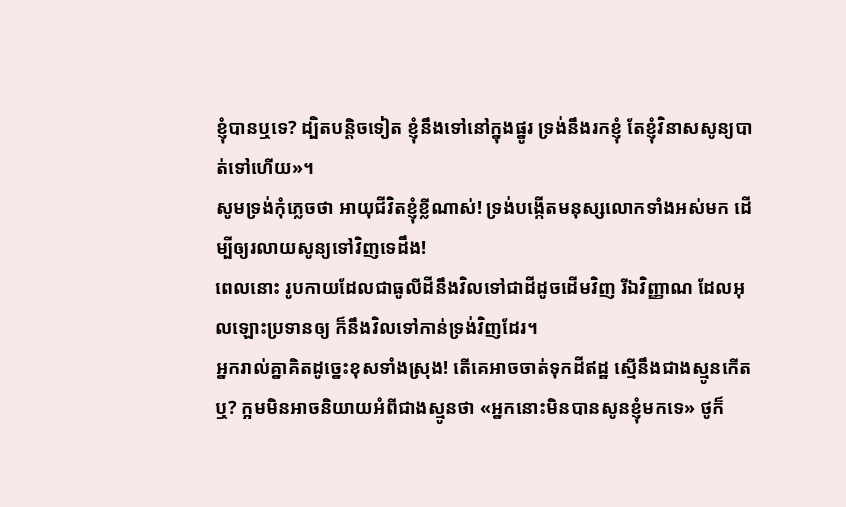ខ្ញុំបានឬទេ? ដ្បិតបន្តិចទៀត ខ្ញុំនឹងទៅនៅក្នុងផ្នូរ ទ្រង់នឹងរកខ្ញុំ តែខ្ញុំវិនាសសូន្យបាត់ទៅហើយ»។
សូមទ្រង់កុំភ្លេចថា អាយុជីវិតខ្ញុំខ្លីណាស់! ទ្រង់បង្កើតមនុស្សលោកទាំងអស់មក ដើម្បីឲ្យរលាយសូន្យទៅវិញទេដឹង!
ពេលនោះ រូបកាយដែលជាធូលីដីនឹងវិលទៅជាដីដូចដើមវិញ រីឯវិញ្ញាណ ដែលអុលឡោះប្រទានឲ្យ ក៏នឹងវិលទៅកាន់ទ្រង់វិញដែរ។
អ្នករាល់គ្នាគិតដូច្នេះខុសទាំងស្រុង! តើគេអាចចាត់ទុកដីឥដ្ឋ ស្មើនឹងជាងស្មូនកើតឬ? ក្អមមិនអាចនិយាយអំពីជាងស្មូនថា «អ្នកនោះមិនបានសូនខ្ញុំមកទេ» ថូក៏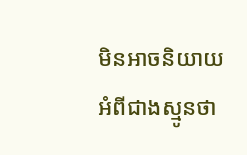មិនអាចនិយាយអំពីជាងស្មូនថា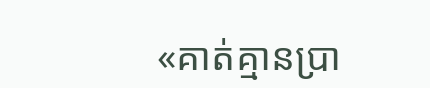«គាត់គ្មានប្រា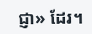ជ្ញា» ដែរ។